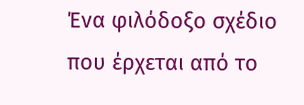Ένα φιλόδοξο σχέδιο που έρχεται από το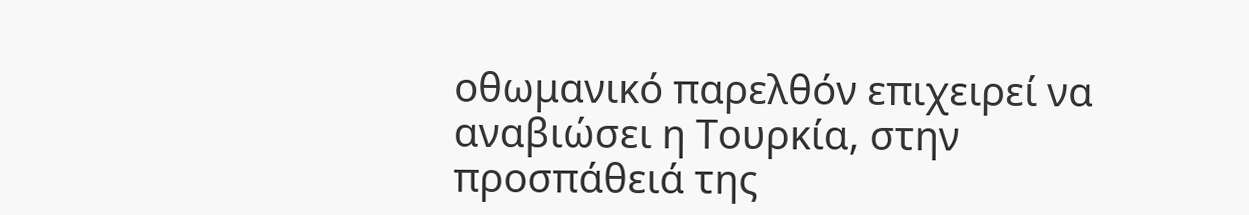οθωμανικό παρελθόν επιχειρεί να αναβιώσει η Τουρκία, στην προσπάθειά της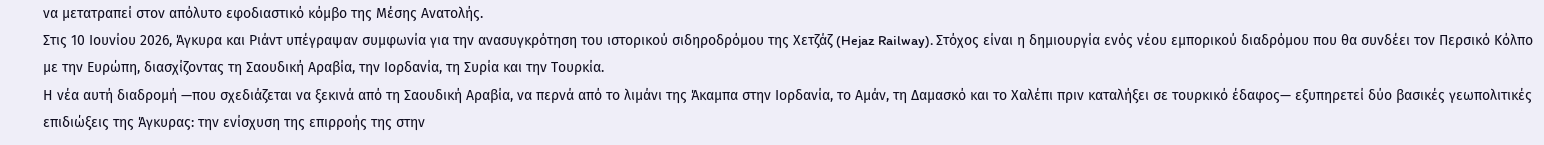να μετατραπεί στον απόλυτο εφοδιαστικό κόμβο της Μέσης Ανατολής.
Στις 10 Ιουνίου 2026, Άγκυρα και Ριάντ υπέγραψαν συμφωνία για την ανασυγκρότηση του ιστορικού σιδηροδρόμου της Χετζάζ (Hejaz Railway). Στόχος είναι η δημιουργία ενός νέου εμπορικού διαδρόμου που θα συνδέει τον Περσικό Κόλπο με την Ευρώπη, διασχίζοντας τη Σαουδική Αραβία, την Ιορδανία, τη Συρία και την Τουρκία.
Η νέα αυτή διαδρομή —που σχεδιάζεται να ξεκινά από τη Σαουδική Αραβία, να περνά από το λιμάνι της Άκαμπα στην Ιορδανία, το Αμάν, τη Δαμασκό και το Χαλέπι πριν καταλήξει σε τουρκικό έδαφος— εξυπηρετεί δύο βασικές γεωπολιτικές επιδιώξεις της Άγκυρας: την ενίσχυση της επιρροής της στην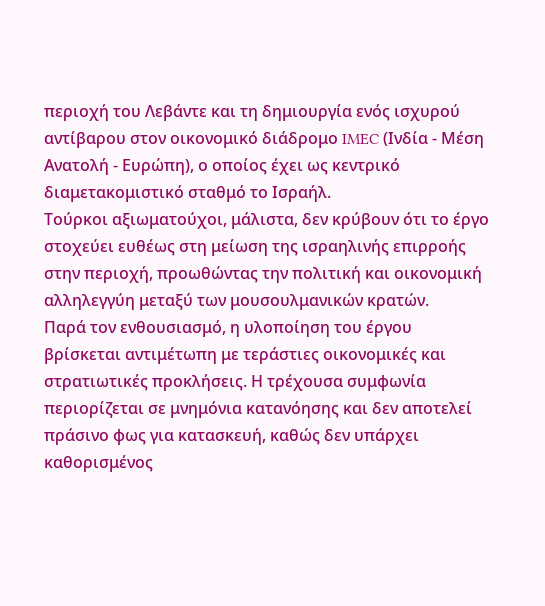περιοχή του Λεβάντε και τη δημιουργία ενός ισχυρού αντίβαρου στον οικονομικό διάδρομο IMEC (Ινδία - Μέση Ανατολή - Ευρώπη), ο οποίος έχει ως κεντρικό διαμετακομιστικό σταθμό το Ισραήλ.
Τούρκοι αξιωματούχοι, μάλιστα, δεν κρύβουν ότι το έργο στοχεύει ευθέως στη μείωση της ισραηλινής επιρροής στην περιοχή, προωθώντας την πολιτική και οικονομική αλληλεγγύη μεταξύ των μουσουλμανικών κρατών.
Παρά τον ενθουσιασμό, η υλοποίηση του έργου βρίσκεται αντιμέτωπη με τεράστιες οικονομικές και στρατιωτικές προκλήσεις. Η τρέχουσα συμφωνία περιορίζεται σε μνημόνια κατανόησης και δεν αποτελεί πράσινο φως για κατασκευή, καθώς δεν υπάρχει καθορισμένος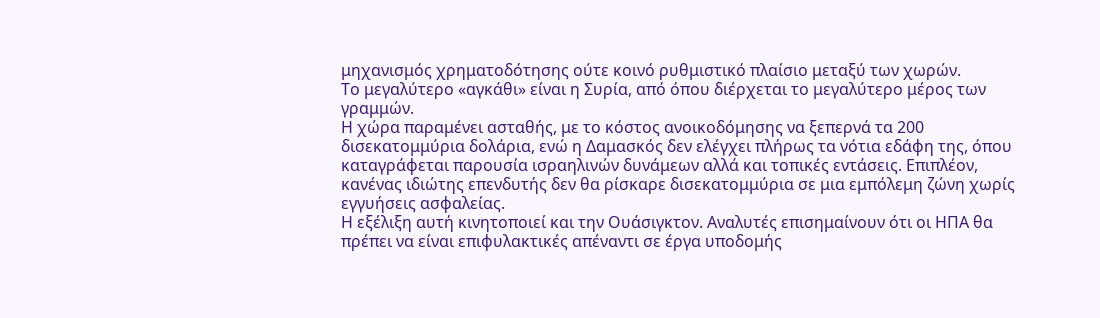μηχανισμός χρηματοδότησης ούτε κοινό ρυθμιστικό πλαίσιο μεταξύ των χωρών.
Το μεγαλύτερο «αγκάθι» είναι η Συρία, από όπου διέρχεται το μεγαλύτερο μέρος των γραμμών.
Η χώρα παραμένει ασταθής, με το κόστος ανοικοδόμησης να ξεπερνά τα 200 δισεκατομμύρια δολάρια, ενώ η Δαμασκός δεν ελέγχει πλήρως τα νότια εδάφη της, όπου καταγράφεται παρουσία ισραηλινών δυνάμεων αλλά και τοπικές εντάσεις. Επιπλέον, κανένας ιδιώτης επενδυτής δεν θα ρίσκαρε δισεκατομμύρια σε μια εμπόλεμη ζώνη χωρίς εγγυήσεις ασφαλείας.
Η εξέλιξη αυτή κινητοποιεί και την Ουάσιγκτον. Αναλυτές επισημαίνουν ότι οι ΗΠΑ θα πρέπει να είναι επιφυλακτικές απέναντι σε έργα υποδομής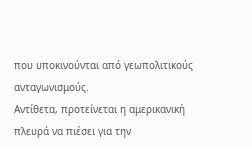που υποκινούνται από γεωπολιτικούς ανταγωνισμούς.
Αντίθετα, προτείνεται η αμερικανική πλευρά να πιέσει για την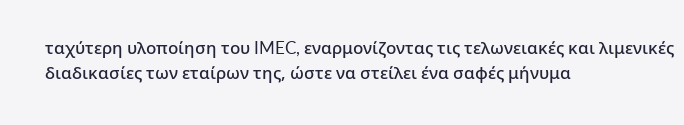ταχύτερη υλοποίηση του IMEC, εναρμονίζοντας τις τελωνειακές και λιμενικές διαδικασίες των εταίρων της, ώστε να στείλει ένα σαφές μήνυμα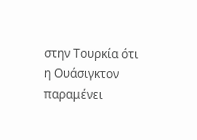στην Τουρκία ότι η Ουάσιγκτον παραμένει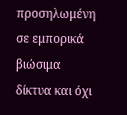προσηλωμένη σε εμπορικά βιώσιμα δίκτυα και όχι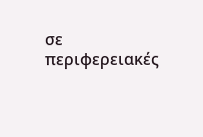σε περιφερειακές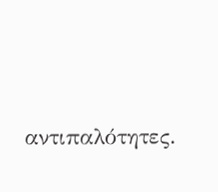αντιπαλότητες.